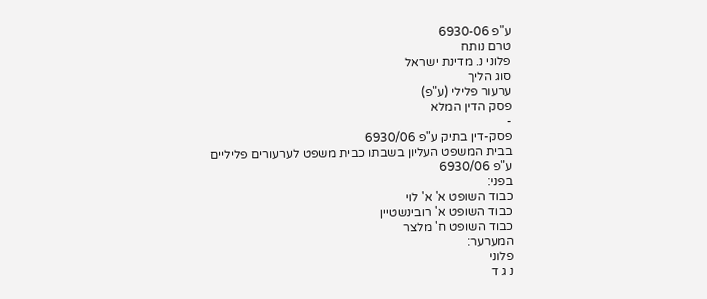ע"פ 6930-06
טרם נותח
פלוני נ. מדינת ישראל
סוג הליך
ערעור פלילי (ע"פ)
פסק הדין המלא
-
פסק-דין בתיק ע"פ 6930/06
בבית המשפט העליון בשבתו כבית משפט לערעורים פליליים
ע"פ 6930/06
בפני:
כבוד השופט א' א' לוי
כבוד השופט א' רובינשטיין
כבוד השופט ח' מלצר
המערער:
פלוני
נ ג ד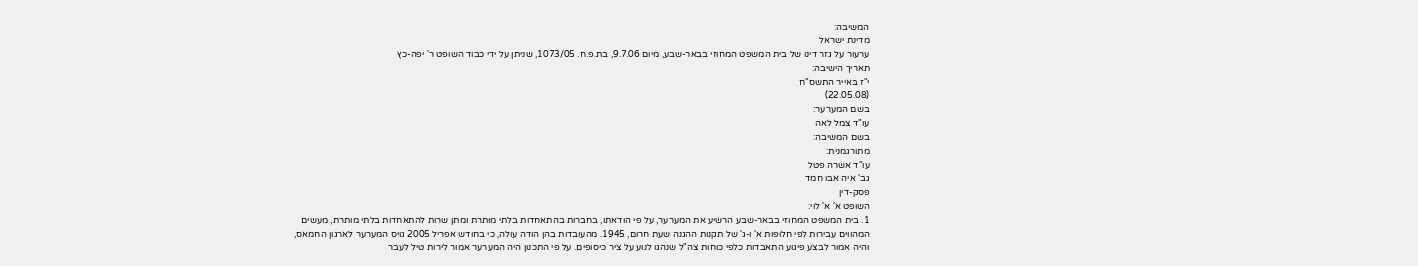המשיבה:
מדינת ישראל
ערעור על גזר דינו של בית המשפט המחוזי בבאר-שבע, מיום 9.7.06, בת.פ.ח. 1073/05, שניתן על ידי כבוד השופט ר' יפה-כץ
תאריך הישיבה:
י"ז באייר התשס"ח
(22.05.08)
בשם המערער:
עו"ד צמל לאה
בשם המשיבה:
מתורגמנית:
עו"ד אשרה פטל
גב' איה אבו חמד
פסק-דין
השופט א' א' לוי:
1. בית המשפט המחוזי בבאר-שבע הרשיע את המערער, על פי הודאתו, בחברות בהתאחדות בלתי מותרת ומתן שרות להתאחדות בלתי מותרת, מעשים המהווים עבירות לפי חלופות א' ו-ג' של תקנות ההגנה שעת חרום, 1945. מהעובדות בהן הודה עולה, כי בחודש אפריל 2005 גויס המערער לארגון החמאס, והיה אמור לבצע פיגוע התאבדות כלפי כוחות צה"ל שנהגו לנוע על ציר כיסופים. על פי התכנון היה המערער אמור לירות טיל לעבר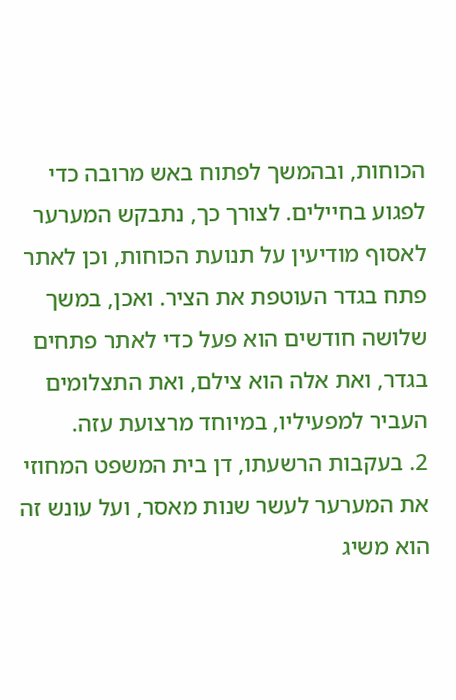הכוחות, ובהמשך לפתוח באש מרובה כדי לפגוע בחיילים. לצורך כך, נתבקש המערער לאסוף מודיעין על תנועת הכוחות, וכן לאתר פתח בגדר העוטפת את הציר. ואכן, במשך שלושה חודשים הוא פעל כדי לאתר פתחים בגדר, ואת אלה הוא צילם, ואת התצלומים העביר למפעיליו, במיוחד מרצועת עזה.
2. בעקבות הרשעתו, דן בית המשפט המחוזי את המערער לעשר שנות מאסר, ועל עונש זה הוא משיג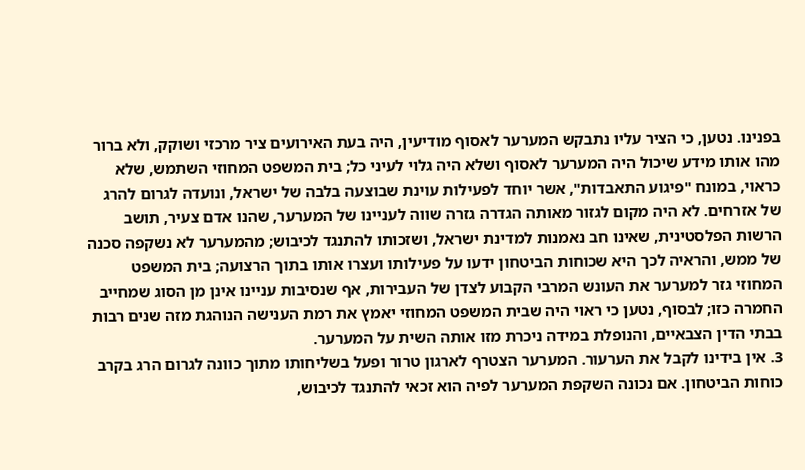בפנינו. נטען, כי הציר עליו נתבקש המערער לאסוף מודיעין, היה בעת האירועים ציר מרכזי ושוקק, ולא ברור מהו אותו מידע שיכול היה המערער לאסוף ושלא היה גלוי לעיני כל; בית המשפט המחוזי השתמש, שלא כראוי, במונח "פיגוע התאבדות", אשר יוחד לפעילות עוינת שבוצעה בלבה של ישראל, ונועדה לגרום להרג של אזרחים. לא היה מקום לגזור מאותה הגדרה גזרה שווה לעניינו של המערער, שהנו אדם צעיר, תושב הרשות הפלסטינית, שאינו חב נאמנות למדינת ישראל, ושזכותו להתנגד לכיבוש; מהמערער לא נשקפה סכנה של ממש, והראיה לכך היא שכוחות הביטחון ידעו על פעילותו ועצרו אותו בתוך הרצועה; בית המשפט המחוזי גזר למערער את העונש המרבי הקבוע לצדן של העבירות, אף שנסיבות עניינו אינן מן הסוג שמחייב החמרה כזו; לבסוף, נטען כי ראוי היה שבית המשפט המחוזי יאמץ את רמת הענישה הנוהגת מזה שנים רבות בבתי הדין הצבאיים, והנופלת במידה ניכרת מזו אותה השית על המערער.
3. אין בידינו לקבל את הערעור. המערער הצטרף לארגון טרור ופעל בשליחותו מתוך כוונה לגרום הרג בקרב כוחות הביטחון. אם נכונה השקפת המערער לפיה הוא זכאי להתנגד לכיבוש,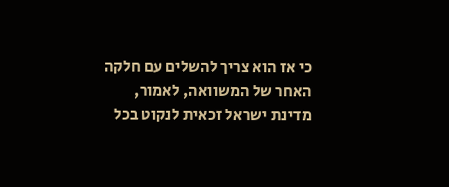כי אז הוא צריך להשלים עם חלקה האחר של המשוואה, לאמור, מדינת ישראל זכאית לנקוט בכל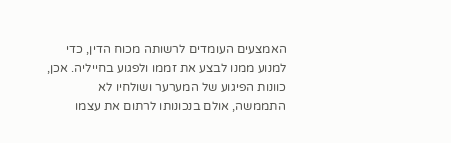האמצעים העומדים לרשותה מכוח הדין, כדי למנוע ממנו לבצע את זממו ולפגוע בחייליה. אכן, כוונות הפיגוע של המערער ושולחיו לא התממשה, אולם בנכונותו לרתום את עצמו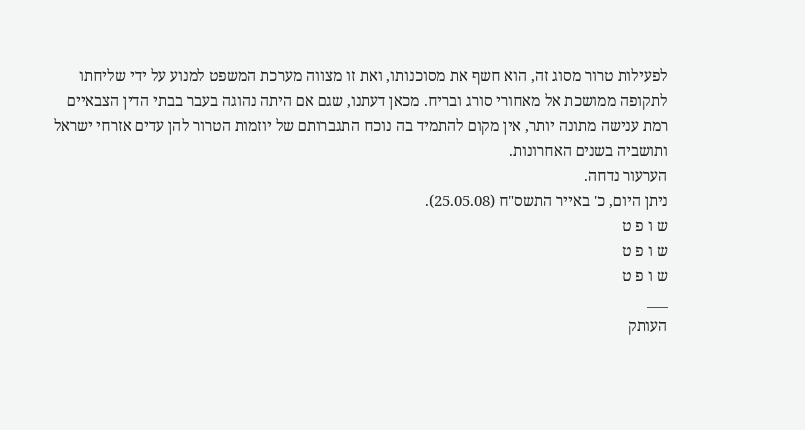לפעילות טרור מסוג זה, הוא חשף את מסוכנותו, ואת זו מצווה מערכת המשפט למנוע על ידי שליחתו לתקופה ממושכת אל מאחורי סורג ובריח. מכאן דעתנו, שגם אם היתה נהוגה בעבר בבתי הדין הצבאיים רמת ענישה מתונה יותר, אין מקום להתמיד בה נוכח התגברותם של יוזמות הטרור להן עדים אזרחי ישראל ותושביה בשנים האחרונות.
הערעור נדחה.
ניתן היום, כ' באייר התשס"ח (25.05.08).
ש ו פ ט
ש ו פ ט
ש ו פ ט
___
העותק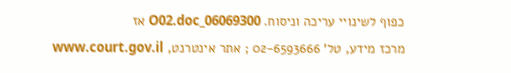כפוף לשינויי עריכה וניסוח. 06069300_O02.doc אז
מרכז מידע, טל' 02-6593666 ; אתר אינטרנט, www.court.gov.il